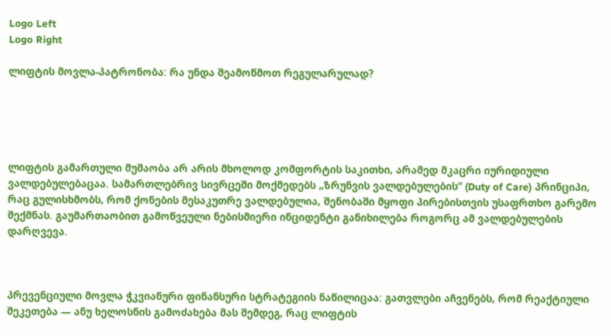Logo Left
Logo Right

ლიფტის მოვლა-პატრონობა: რა უნდა შეამოწმოთ რეგულარულად?





ლიფტის გამართული მუშაობა არ არის მხოლოდ კომფორტის საკითხი, არამედ მკაცრი იურიდიული ვალდებულებაცაა. სამართლებრივ სივრცეში მოქმედებს „ზრუნვის ვალდებულების“ (Duty of Care) პრინციპი, რაც გულისხმობს, რომ ქონების მესაკუთრე ვალდებულია, შენობაში მყოფი პირებისთვის უსაფრთხო გარემო შექმნას. გაუმართაობით გამოწვეული ნებისმიერი ინციდენტი განიხილება როგორც ამ ვალდებულების დარღვევა.



პრევენციული მოვლა ჭკვიანური ფინანსური სტრატეგიის ნაწილიცაა: გათვლები აჩვენებს, რომ რეაქტიული შეკეთება — ანუ ხელოსნის გამოძახება მას შემდეგ, რაც ლიფტის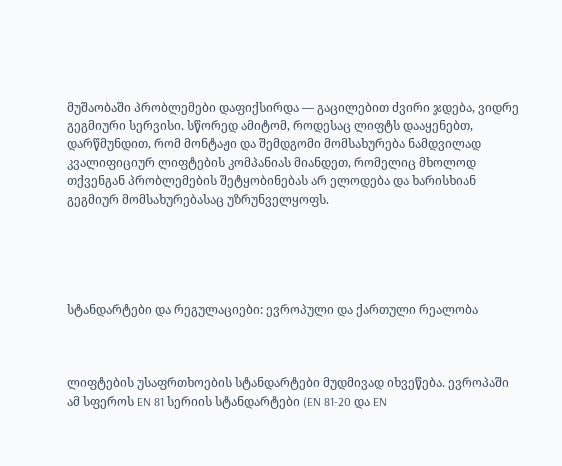მუშაობაში პრობლემები დაფიქსირდა — გაცილებით ძვირი ჯდება, ვიდრე გეგმიური სერვისი. სწორედ ამიტომ, როდესაც ლიფტს დააყენებთ, დარწმუნდით, რომ მონტაჟი და შემდგომი მომსახურება ნამდვილად კვალიფიციურ ლიფტების კომპანიას მიანდეთ, რომელიც მხოლოდ თქვენგან პრობლემების შეტყობინებას არ ელოდება და ხარისხიან გეგმიურ მომსახურებასაც უზრუნველყოფს.





სტანდარტები და რეგულაციები: ევროპული და ქართული რეალობა



ლიფტების უსაფრთხოების სტანდარტები მუდმივად იხვეწება. ევროპაში ამ სფეროს EN 81 სერიის სტანდარტები (EN 81-20 და EN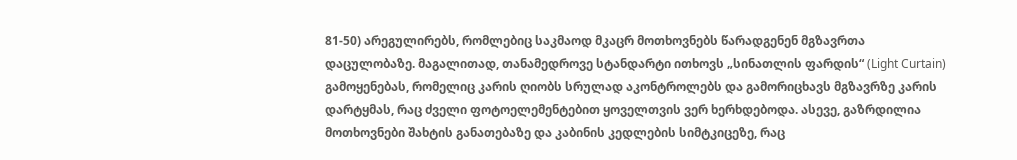81-50) არეგულირებს, რომლებიც საკმაოდ მკაცრ მოთხოვნებს წარადგენენ მგზავრთა დაცულობაზე. მაგალითად, თანამედროვე სტანდარტი ითხოვს „სინათლის ფარდის“ (Light Curtain) გამოყენებას, რომელიც კარის ღიობს სრულად აკონტროლებს და გამორიცხავს მგზავრზე კარის დარტყმას, რაც ძველი ფოტოელემენტებით ყოველთვის ვერ ხერხდებოდა. ასევე, გაზრდილია მოთხოვნები შახტის განათებაზე და კაბინის კედლების სიმტკიცეზე, რაც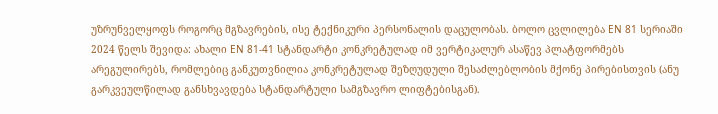უზრუნველყოფს როგორც მგზავრების, ისე ტექნიკური პერსონალის დაცულობას. ბოლო ცვლილება EN 81 სერიაში 2024 წელს შევიდა: ახალი EN 81-41 სტანდარტი კონკრეტულად იმ ვერტიკალურ ასაწევ პლატფორმებს არეგულირებს, რომლებიც განკუთვნილია კონკრეტულად შეზღუდული შესაძლებლობის მქონე პირებისთვის (ანუ გარკვეულწილად განსხვავდება სტანდარტული სამგზავრო ლიფტებისგან).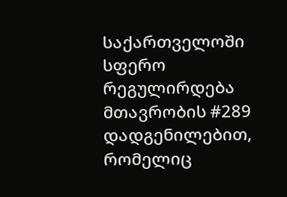საქართველოში სფერო რეგულირდება მთავრობის #289 დადგენილებით, რომელიც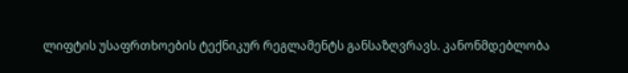ლიფტის უსაფრთხოების ტექნიკურ რეგლამენტს განსაზღვრავს. კანონმდებლობა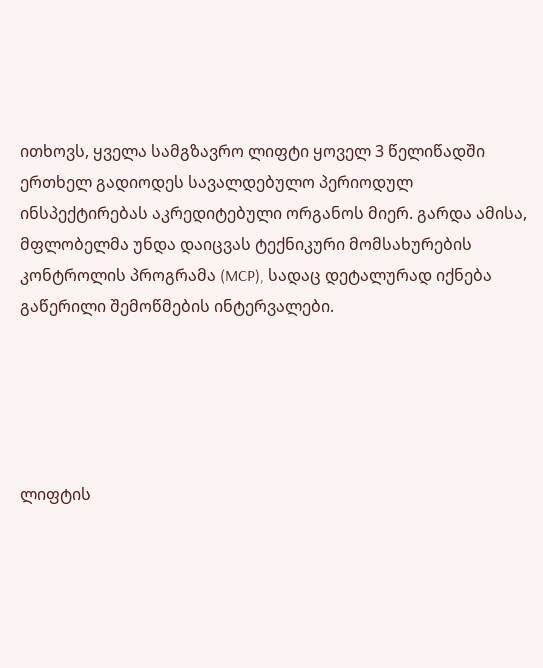ითხოვს, ყველა სამგზავრო ლიფტი ყოველ 3 წელიწადში ერთხელ გადიოდეს სავალდებულო პერიოდულ ინსპექტირებას აკრედიტებული ორგანოს მიერ. გარდა ამისა, მფლობელმა უნდა დაიცვას ტექნიკური მომსახურების კონტროლის პროგრამა (MCP), სადაც დეტალურად იქნება გაწერილი შემოწმების ინტერვალები.





ლიფტის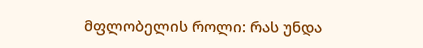მფლობელის როლი: რას უნდა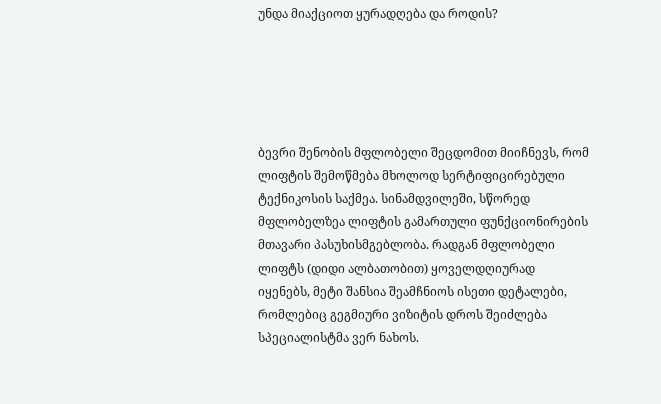უნდა მიაქციოთ ყურადღება და როდის?





ბევრი შენობის მფლობელი შეცდომით მიიჩნევს, რომ ლიფტის შემოწმება მხოლოდ სერტიფიცირებული ტექნიკოსის საქმეა. სინამდვილეში, სწორედ მფლობელზეა ლიფტის გამართული ფუნქციონირების მთავარი პასუხისმგებლობა. რადგან მფლობელი ლიფტს (დიდი ალბათობით) ყოველდღიურად იყენებს, მეტი შანსია შეამჩნიოს ისეთი დეტალები, რომლებიც გეგმიური ვიზიტის დროს შეიძლება სპეციალისტმა ვერ ნახოს.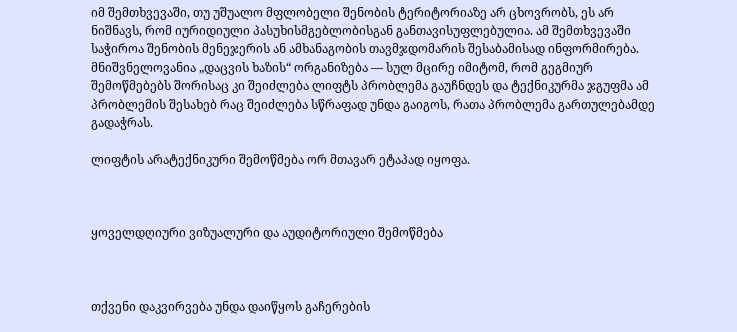იმ შემთხვევაში, თუ უშუალო მფლობელი შენობის ტერიტორიაზე არ ცხოვრობს, ეს არ ნიშნავს, რომ იურიდიული პასუხისმგებლობისგან განთავისუფლებულია. ამ შემთხვევაში საჭიროა შენობის მენეჯერის ან ამხანაგობის თავმჯდომარის შესაბამისად ინფორმირება. მნიშვნელოვანია „დაცვის ხაზის“ ორგანიზება — სულ მცირე იმიტომ, რომ გეგმიურ შემოწმებებს შორისაც კი შეიძლება ლიფტს პრობლემა გაუჩნდეს და ტექნიკურმა ჯგუფმა ამ პრობლემის შესახებ რაც შეიძლება სწრაფად უნდა გაიგოს, რათა პრობლემა გართულებამდე გადაჭრას.

ლიფტის არატექნიკური შემოწმება ორ მთავარ ეტაპად იყოფა.



ყოველდღიური ვიზუალური და აუდიტორიული შემოწმება



თქვენი დაკვირვება უნდა დაიწყოს გაჩერების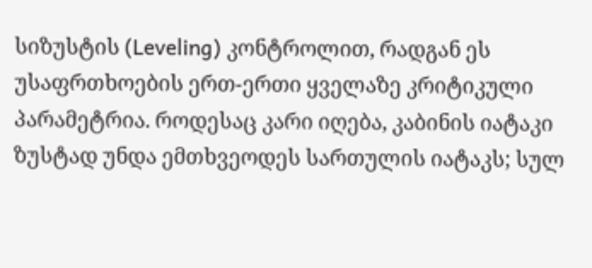სიზუსტის (Leveling) კონტროლით, რადგან ეს უსაფრთხოების ერთ-ერთი ყველაზე კრიტიკული პარამეტრია. როდესაც კარი იღება, კაბინის იატაკი ზუსტად უნდა ემთხვეოდეს სართულის იატაკს; სულ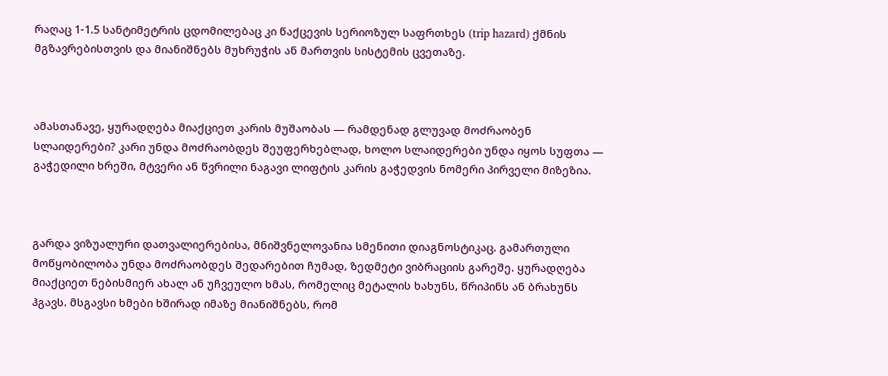რაღაც 1-1.5 სანტიმეტრის ცდომილებაც კი წაქცევის სერიოზულ საფრთხეს (trip hazard) ქმნის მგზავრებისთვის და მიანიშნებს მუხრუჭის ან მართვის სისტემის ცვეთაზე.



ამასთანავე, ყურადღება მიაქციეთ კარის მუშაობას — რამდენად გლუვად მოძრაობენ სლაიდერები? კარი უნდა მოძრაობდეს შეუფერხებლად, ხოლო სლაიდერები უნდა იყოს სუფთა — გაჭედილი ხრეში, მტვერი ან წვრილი ნაგავი ლიფტის კარის გაჭედვის ნომერი პირველი მიზეზია.



გარდა ვიზუალური დათვალიერებისა, მნიშვნელოვანია სმენითი დიაგნოსტიკაც. გამართული მოწყობილობა უნდა მოძრაობდეს შედარებით ჩუმად, ზედმეტი ვიბრაციის გარეშე. ყურადღება მიაქციეთ ნებისმიერ ახალ ან უჩვეულო ხმას, რომელიც მეტალის ხახუნს, წრიპინს ან ბრახუნს ჰგავს. მსგავსი ხმები ხშირად იმაზე მიანიშნებს, რომ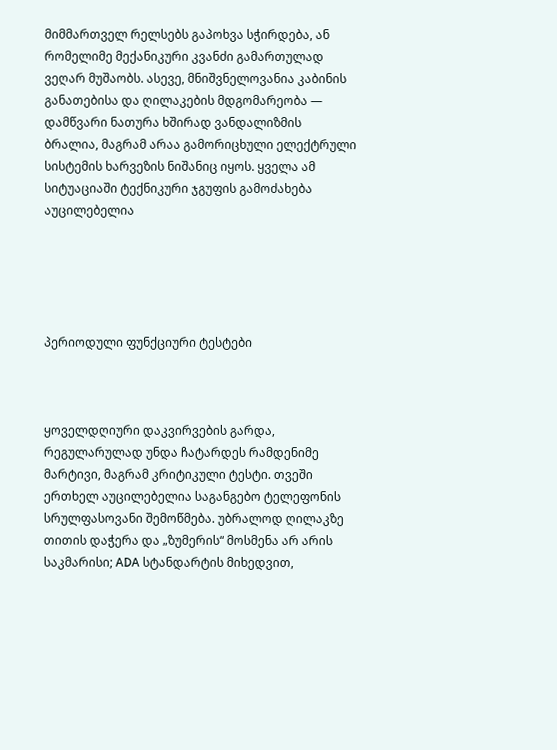მიმმართველ რელსებს გაპოხვა სჭირდება, ან რომელიმე მექანიკური კვანძი გამართულად ვეღარ მუშაობს. ასევე, მნიშვნელოვანია კაბინის განათებისა და ღილაკების მდგომარეობა — დამწვარი ნათურა ხშირად ვანდალიზმის ბრალია, მაგრამ არაა გამორიცხული ელექტრული სისტემის ხარვეზის ნიშანიც იყოს. ყველა ამ სიტუაციაში ტექნიკური ჯგუფის გამოძახება აუცილებელია





პერიოდული ფუნქციური ტესტები



ყოველდღიური დაკვირვების გარდა, რეგულარულად უნდა ჩატარდეს რამდენიმე მარტივი, მაგრამ კრიტიკული ტესტი. თვეში ერთხელ აუცილებელია საგანგებო ტელეფონის სრულფასოვანი შემოწმება. უბრალოდ ღილაკზე თითის დაჭერა და „ზუმერის“ მოსმენა არ არის საკმარისი; ADA სტანდარტის მიხედვით,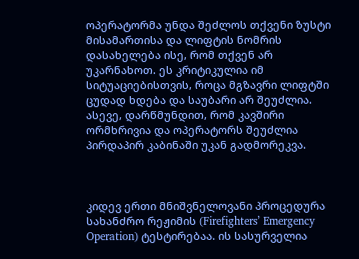ოპერატორმა უნდა შეძლოს თქვენი ზუსტი მისამართისა და ლიფტის ნომრის დასახელება ისე, რომ თქვენ არ უკარნახოთ. ეს კრიტიკულია იმ სიტუაციებისთვის, როცა მგზავრი ლიფტში ცუდად ხდება და საუბარი არ შეუძლია. ასევე, დარწმუნდით, რომ კავშირი ორმხრივია და ოპერატორს შეუძლია პირდაპირ კაბინაში უკან გადმორეკვა.



კიდევ ერთი მნიშვნელოვანი პროცედურა სახანძრო რეჟიმის (Firefighters’ Emergency Operation) ტესტირებაა. ის სასურველია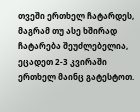თვეში ერთხელ ჩატარდეს, მაგრამ თუ ასე ხშირად ჩატარება შეუძლებელია, ეცადეთ 2-3 კვირაში ერთხელ მაინც გატესტოთ.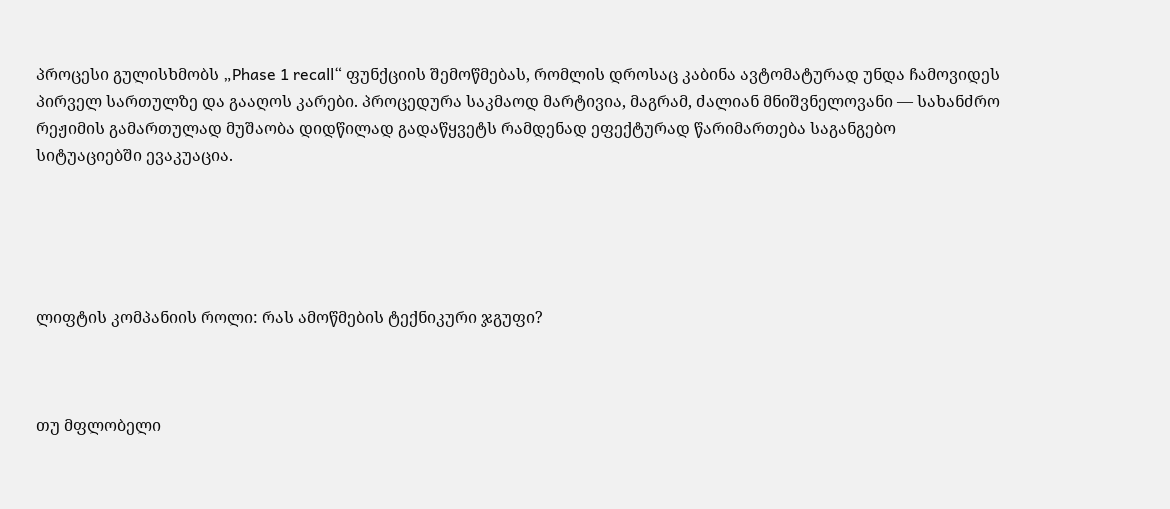პროცესი გულისხმობს „Phase 1 recall“ ფუნქციის შემოწმებას, რომლის დროსაც კაბინა ავტომატურად უნდა ჩამოვიდეს პირველ სართულზე და გააღოს კარები. პროცედურა საკმაოდ მარტივია, მაგრამ, ძალიან მნიშვნელოვანი — სახანძრო რეჟიმის გამართულად მუშაობა დიდწილად გადაწყვეტს რამდენად ეფექტურად წარიმართება საგანგებო სიტუაციებში ევაკუაცია.





ლიფტის კომპანიის როლი: რას ამოწმების ტექნიკური ჯგუფი?



თუ მფლობელი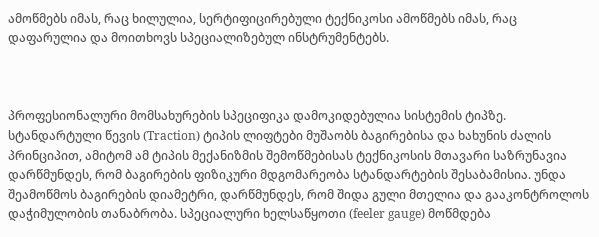ამოწმებს იმას, რაც ხილულია, სერტიფიცირებული ტექნიკოსი ამოწმებს იმას, რაც დაფარულია და მოითხოვს სპეციალიზებულ ინსტრუმენტებს.



პროფესიონალური მომსახურების სპეციფიკა დამოკიდებულია სისტემის ტიპზე. სტანდარტული წევის (Traction) ტიპის ლიფტები მუშაობს ბაგირებისა და ხახუნის ძალის პრინციპით, ამიტომ ამ ტიპის მექანიზმის შემოწმებისას ტექნიკოსის მთავარი საზრუნავია დარწმუნდეს, რომ ბაგირების ფიზიკური მდგომარეობა სტანდარტების შესაბამისია. უნდა შეამოწმოს ბაგირების დიამეტრი, დარწმუნდეს, რომ შიდა გული მთელია და გააკონტროლოს დაჭიმულობის თანაბრობა. სპეციალური ხელსაწყოთი (feeler gauge) მოწმდება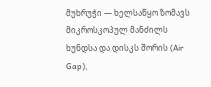მუხრუჭი — ხელსაწყო ზომავს მიკროსკოპულ მანძილს ხუნდსა და დისკს შორის (Air Gap),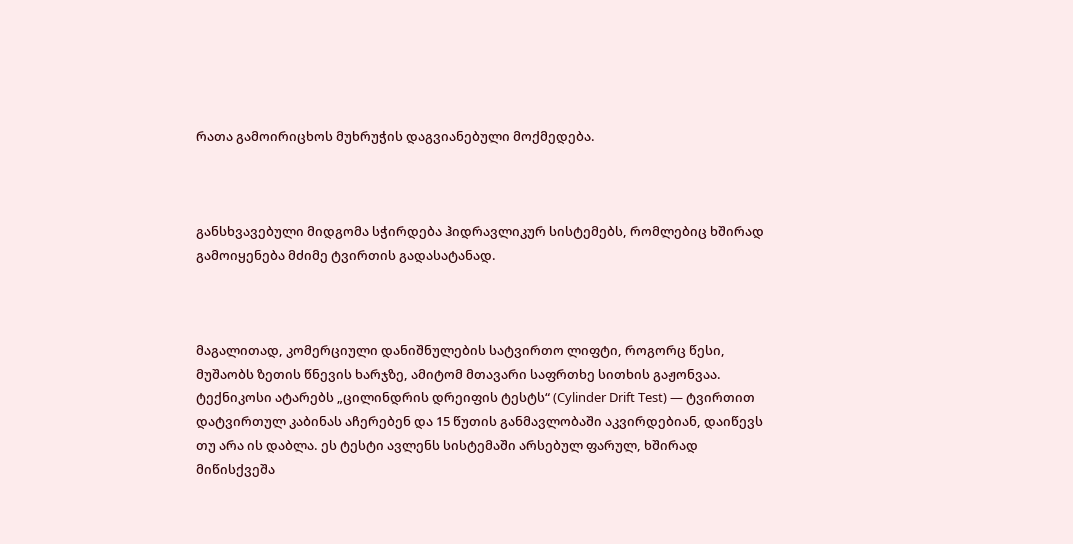რათა გამოირიცხოს მუხრუჭის დაგვიანებული მოქმედება.



განსხვავებული მიდგომა სჭირდება ჰიდრავლიკურ სისტემებს, რომლებიც ხშირად გამოიყენება მძიმე ტვირთის გადასატანად.



მაგალითად, კომერციული დანიშნულების სატვირთო ლიფტი, როგორც წესი, მუშაობს ზეთის წნევის ხარჯზე, ამიტომ მთავარი საფრთხე სითხის გაჟონვაა. ტექნიკოსი ატარებს „ცილინდრის დრეიფის ტესტს“ (Cylinder Drift Test) — ტვირთით დატვირთულ კაბინას აჩერებენ და 15 წუთის განმავლობაში აკვირდებიან, დაიწევს თუ არა ის დაბლა. ეს ტესტი ავლენს სისტემაში არსებულ ფარულ, ხშირად მიწისქვეშა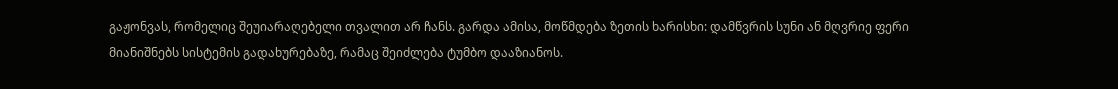გაჟონვას, რომელიც შეუიარაღებელი თვალით არ ჩანს. გარდა ამისა, მოწმდება ზეთის ხარისხი: დამწვრის სუნი ან მღვრიე ფერი მიანიშნებს სისტემის გადახურებაზე, რამაც შეიძლება ტუმბო დააზიანოს.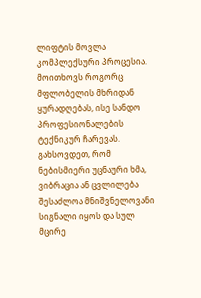ლიფტის მოვლა კომპლექსური პროცესია. მოითხოვს როგორც მფლობელის მხრიდან ყურადღებას, ისე სანდო პროფესიონალების ტექნიკურ ჩარევას. გახსოვდეთ, რომ ნებისმიერი უცნაური ხმა, ვიბრაცია ან ცვლილება შესაძლოა მნიშვნელოვანი სიგნალი იყოს და სულ მცირე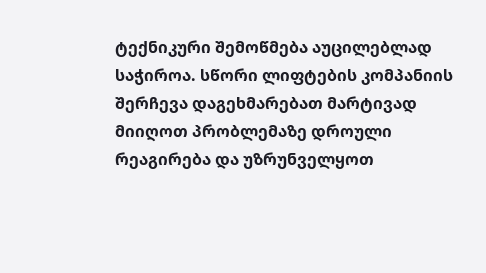ტექნიკური შემოწმება აუცილებლად საჭიროა. სწორი ლიფტების კომპანიის შერჩევა დაგეხმარებათ მარტივად მიიღოთ პრობლემაზე დროული რეაგირება და უზრუნველყოთ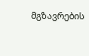მგზავრების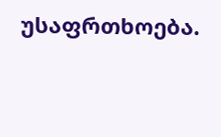უსაფრთხოება.